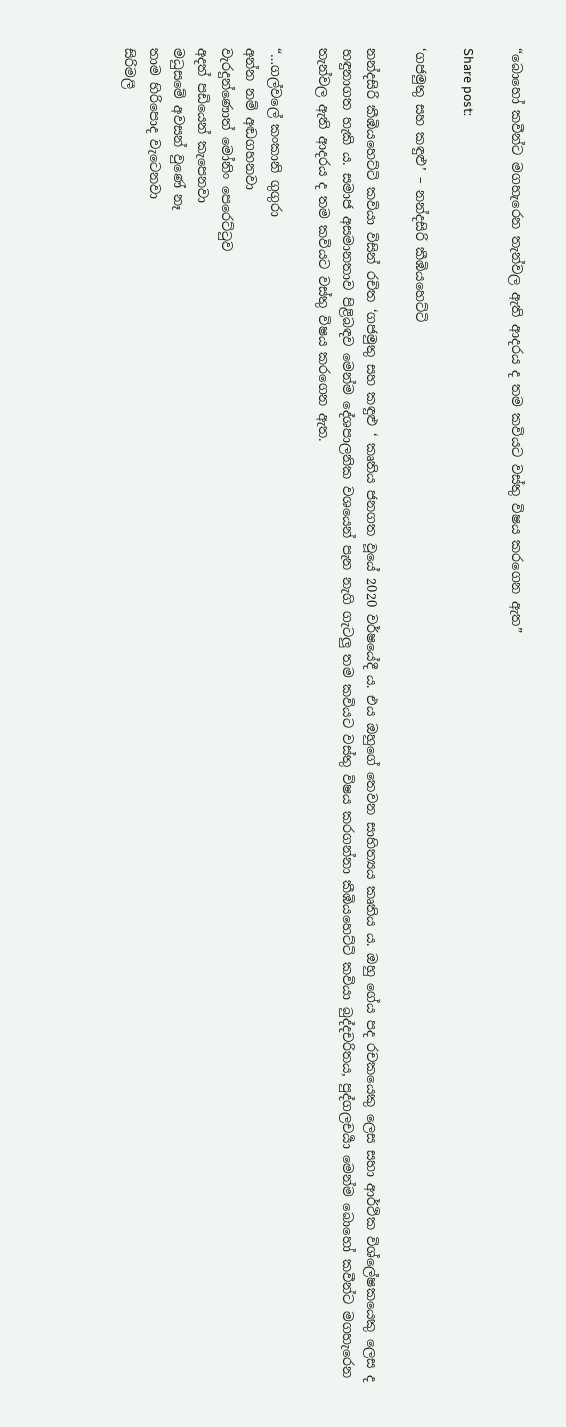“බොහෝ කවීන්ට මගහැරෙන තැන්වල ඇති ආදරය ද තම කවියට වස්තු විෂය කරගෙන ඇත”

Share post:

‘ගජමුතු සහ කඳුළු’ – නන්දසිරි කීඹියහෙට්ටි

නන්දසිරි කීඹියහෙට්ටි කවියා විසින් රචිත ‘ගජමුතු සහ කඳුළු ‘ කෘතිය ජනගත වූයේ 2020 වර්ෂයේදී ය. එය ඔහුගේ තෙවන සාහිත්‍යය කෘතිය ය. ඔහු ගේය පද රචකයෙකු ලෙස සහා ආර්ථික විශ්ලේෂකයෙකු ලෙස ද හඳුනාගත හැකි ය. සමාජ අසමානතාව පිළිබඳව මෙන්ම දේශපාලනික වශයෙන් පැන නැගි ගැටලු තම කවියට වස්තු විෂය කරගන්නා කීඹියහෙට්ටි කවියා බුද්දචරිතය, පුද්ගලචර්‍යා මෙන්ම බොහෝ කවීන්ට මගහැරෙන තැන්වල ඇති ආදරය ද තම කවියට වස්තු විෂය කරගෙන ඇත.

“…ගල්වලේ කංකානි ගුගුරා
අන්න නම් අඬගහනවා
වැරදුන්ණොත් මෝනිං පෙරෙට්ටුව
අදත් පඩියෙන් කැපෙනවා
මධුසමේ අවසන් වුණේ නෑ
තාම හිරිපොද වැටෙනවා
සිරිමලී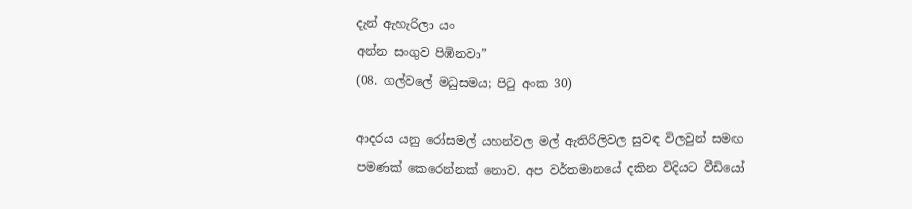දැන් ඇහැරිලා යං
අන්න සංගුව පිඹිනවා”
(08. ගල්වලේ මධුසමය; පිටු අංක 30)

ආදරය යනු රෝසමල් යහන්වල මල් ඇතිරිලිවල සුවඳ විලවුන් සමඟ පමණක් කෙරෙන්නක් නොව. අප වර්තමානයේ දකින විදියට වීඩියෝ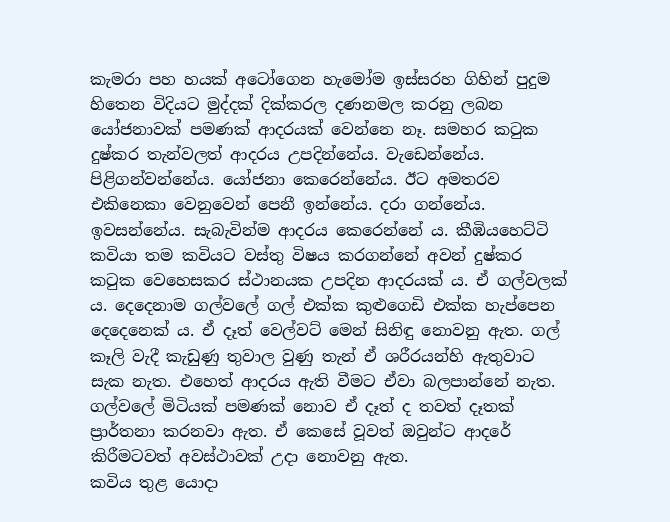කැමරා පහ හයක් අටෝගෙන හැමෝම ඉස්සරහ ගිහින් පුදුම හිතෙන විදියට මුද්දක් දික්කරල දණනමල කරනු ලබන යෝජනාවක් පමණක් ආදරයක් වෙන්නෙ නෑ. සමහර කටුක දුෂ්කර තැන්වලත් ආදරය උපදින්නේය. වැඩෙන්නේය. පිළිගන්වන්නේය. යෝජනා කෙරෙන්නේය. ඊට අමතරව එකිනෙකා වෙනුවෙන් පෙනී ඉන්නේය. දරා ගන්නේය. ඉවසන්නේය. සැබැවින්ම ආදරය කෙරෙන්නේ ය. කීඹියහෙට්ටි කවියා තම කවියට වස්තු විෂය කරගන්නේ අවන් දුෂ්කර කටුක වෙහෙසකර ස්ථානයක උපදින ආදරයක් ය. ඒ ගල්වලක් ය. දෙදෙනාම ගල්වලේ ගල් එක්ක කුළුගෙඩි එක්ක හැප්පෙන දෙදෙනෙක්‍ ය. ඒ දෑත් වෙල්වට් මෙන් සිනිඳු නොවනු ඇත. ගල් කෑලි වැදී කැඩුණු තුවාල වුණු තැන් ඒ ශරීරයන්හි ඇතුවාට සැක නැත. එහෙත් ආදරය ඇති වීමට ඒවා බලපාන්නේ නැත. ගල්වලේ මිටියක් පමණක් නොව ඒ දෑත් ද තවත් දෑතක් ප්‍රාර්තනා කරනවා ඇත. ඒ කෙසේ වූවත් ඔවුන්ට ආදරේ කිරීමටවත් අවස්ථාවක් උදා නොවනු ඇත.
කවිය තුළ යොදා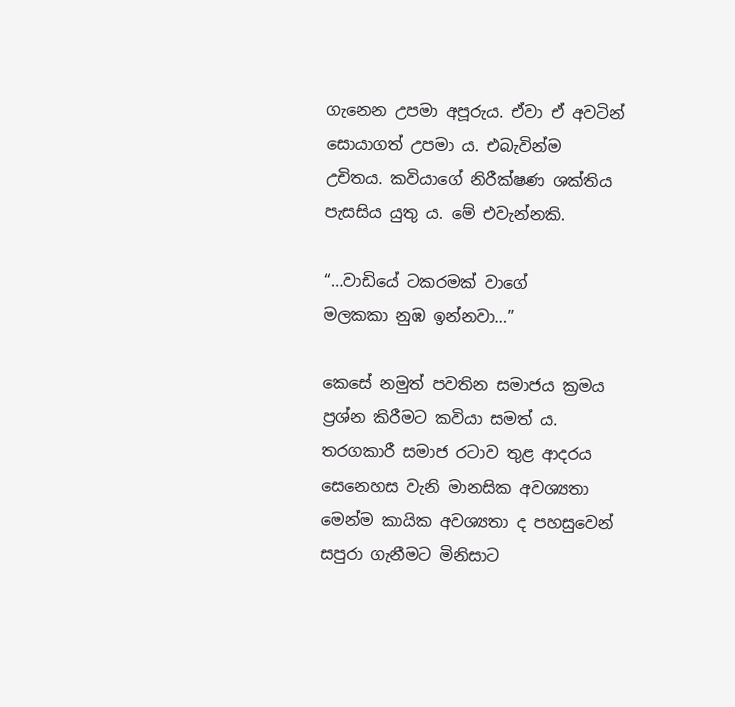ගැනෙන උපමා අපූරුය. ඒවා ඒ අවටින් සොයාගත් උපමා ය. එබැවින්ම උචිතය. කවියාගේ නිරීක්ෂණ ශක්තිය පැසසිය යුතු ය. මේ එවැන්නකි.

“…වාඩියේ ටකරමක් වාගේ
මලකකා නුඹ ඉන්නවා…”

කෙසේ නමුත් පවතින සමාජය ක්‍රමය ප්‍රශ්න කිරීමට කවියා සමත් ය. තරගකාරී සමාජ රටාව තුළ ආදරය සෙනෙහස වැනි මානසික අවශ්‍යතා මෙන්ම කායික අවශ්‍යතා ද පහසුවෙන් සපුරා ගැනීමට මිනිසාට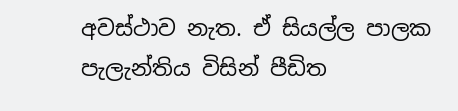අවස්ථාව නැත. ඒ සියල්ල පාලක පැලැන්තිය විසින් පීඩිත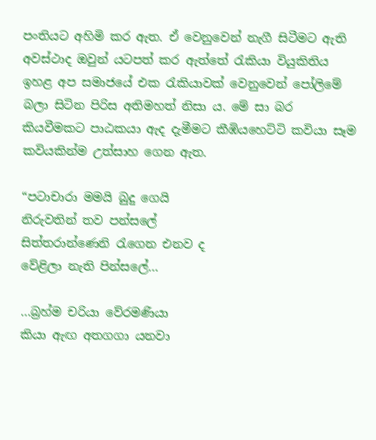පංතියට අහිමි කර ඇත. ඒ වෙනුවෙන් නැගී සිටීමට ඇති අවස්ථාද ඔවුන් යටපත් කර ඇත්තේ රැකියා වියුකිතිය ඉහළ අප සමාජයේ එක රැකියාවක් වෙනුවෙන් පෝලිමේ බලා සිටින පිරිස අතිමහත් නිසා ය. මේ සා බර කියවීමකට පාඨකයා ඇද දැමීමට කීඹියහෙට්ටි කවියා සෑම කවියකින්ම උත්සාහ ගෙන ඇත.

“පටාචාරා මමයි බුදු ගෙයි
නිරුවතින් තව පන්සලේ
සිත්තරාන්ණෙනි රැගෙන එනව ද
වේළිලා නැති පින්සලේ…

…බ්‍රහ්ම චරියා වේරමණියා
කියා ඇඟ අතගගා යනවා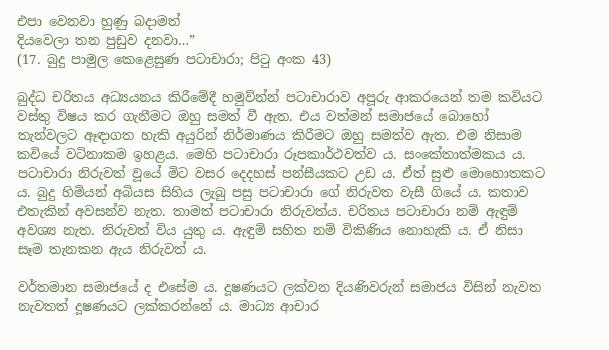එපා වෙනවා හුණු බදාමත්
දියවෙලා තන පුඩුව දනවා…”
(17. බුදු පාමුල කෙළෙසුණ පටාචාරා; පිටු අංක 43)

බුද්ධ චරිතය අධ්‍යයනය කිරීමේදී හමුව්න්න් පටාචාරාව අපූරු ආකරයෙන් තම කවියට වස්තු විෂය කර ගැනීමට ඔහු සමත් වී ඇත. එය වත්මන් සමාජයේ බොහෝ තැන්වලට ඈඳාගත හැකි අයුරින් නිර්මාණය කිරීමට ඔහු සමත්ව ඇත. එම නිසාම කවියේ වටිනාකම ඉහළය. මෙහි පටාචාරා රූපකාර්ථවත්ව ය. සංකේතාත්මකය ය. පටාචාරා නිරුවත් වූයේ මිට වසර දෙදහස් පන්සීයකට උඩ ය. ඒත් සුළු මොහොතකට ය. බුදු හිමියන් අබියස සිහිය ලැබු පසු පටාචාරා ගේ නිරුවත වැසී ගියේ ය. කතාව එතැකින් අවසන්ව නැත. තාමත් පටාචාරා නිරුවත්ය. චරිතය පටාචාරා නම් ඇඳුම් අවශ්‍ය නැත. නිරුවත් විය යුතු ය. ඇඳුම් සහිත නම් විකිණිය නොහැකි ය. ඒ නිසා සෑම තැනකන ඇය නිරුවත් ය.

වර්තමාන සමාජයේ ද එසේම ය. දූෂණයට ලක්වන දියණිවරුන් සමාජය විසින් නැවත නැවතත් දූෂණයට ලක්කරන්නේ ය. මාධ්‍ය ආචාර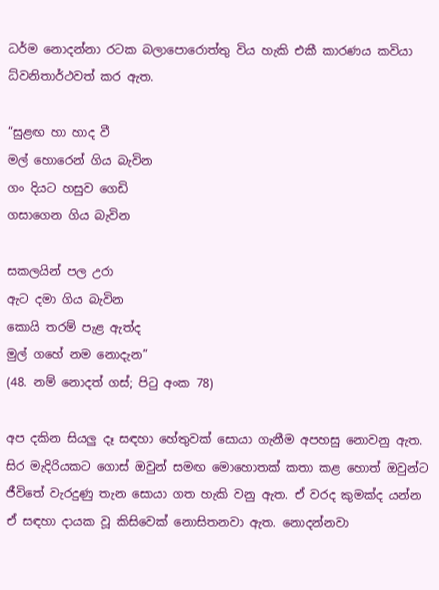ධර්ම නොදන්නා රටක බලාපොරොත්තු විය හැකි එකී කාරණය කවියා ධ්වනිතාර්ථවත් කර ඇත.

“සුළඟ හා හාද වී
මල් හොරෙන් ගිය බැවින
ගං දියට හසුව ගෙඩි
ගසාගෙන ගිය බැවින

සකලයින් පල උරා
ඇට දමා ගිය බැවින
කොයි තරම් පැළ ඇත්ද
මුල් ගහේ නම නොදැන”
(48. නම් නොදත් ගස්; පිටු අංක 78)

අප දකින සියලු දෑ සඳහා හේතුවක් සොයා ගැනීම අපහසු නොවනු ඇත. සිර මැදිරියකට ගොස් ඔවුන් සමඟ මොහොතක් කතා කළ හොත් ඔවුන්ට ජීවිතේ වැරදුණු තැන සොයා ගත හැකි වනු ඇත. ඒ වරද කුමක්ද යන්න ඒ සඳහා දායක වූ කිසිවෙක් නොසිතනවා ඇත. නොදන්නවා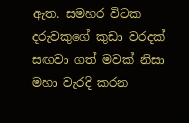ඇත. සමහර විටක දරුවකුගේ කුඩා වරදක් සඟවා ගත් මවක් නිසා මහා වැරදි කරන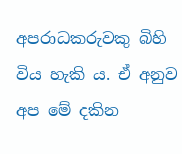අපරාධකරුවකු බිහි විය හැකි ය. ඒ අනුව අප මේ දකින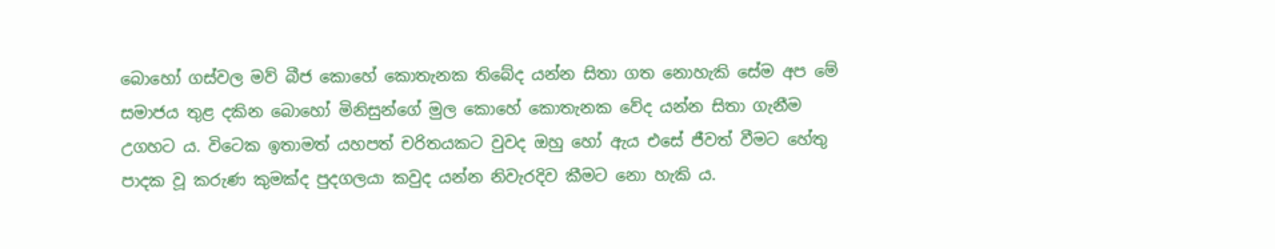බොහෝ ගස්වල මව් බීජ කොහේ කොතැනක තිබේද යන්න සිතා ගත නොහැකි සේම අප මේ සමාජය තුළ දකින බොහෝ මිනිසුන්ගේ මුල කොහේ කොතැනක වේද යන්න සිතා ගැනීම උගහට ය. විටෙක ඉතාමත් යහපත් චරිතයකට වුවද ඔහු හෝ ඇය එසේ ජීවත් වීමට හේතු පාදක වූ කරුණ කුමක්ද පුදගලයා කවුද යන්න නිවැරදිව කීමට නො හැකි ය.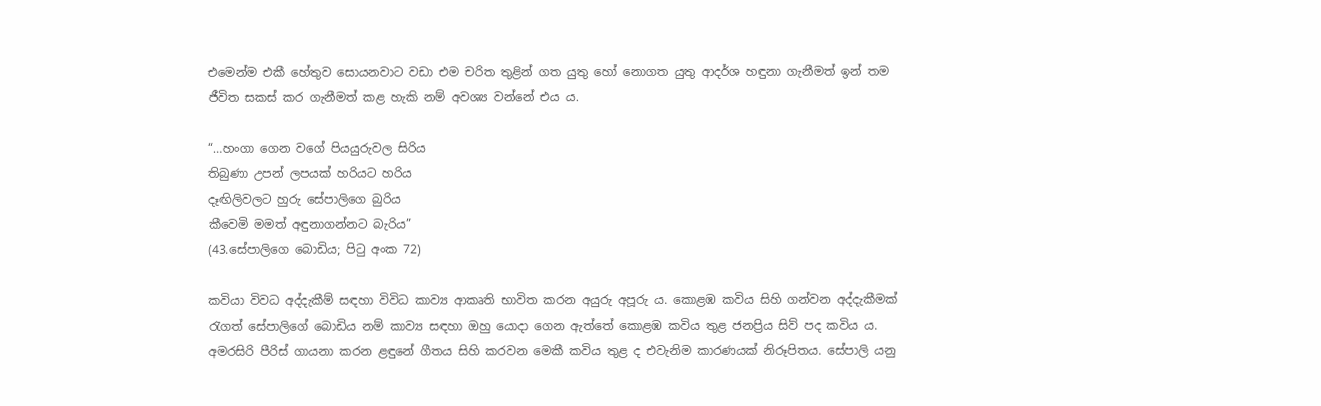එමෙන්ම එකී හේතුව සොයනවාට වඩා එම චරිත තුළින් ගත යුතු හෝ නොගත යුතු ආදර්ශ හඳුනා ගැනීමත් ඉන් තම ජීවිත සකස් කර ගැනීමත් කළ හැකි නම් අවශ්‍ය වන්නේ එය ය.

“…හංගා ගෙන වගේ පියයුරුවල සිරිය
තිබුණා උපන් ලපයක් හරියට හරිය
දෑඟිලිවලට හුරු සේපාලිගෙ බුරිය
කීවෙමි මමත් අඳුනාගන්නට බැරිය”
(43.සේපාලිගෙ බොඩිය; පිටු අංක 72)

කවියා විවධ අද්දැකීම් සඳහා විවිධ කාව්‍ය ආකෘති භාවිත කරන අයුරු අපූරු ය. කොළඹ කවිය සිහි ගන්වන අද්දැකීමක් රැගත් සේපාලිගේ බොඩිය නම් කාව්‍ය සඳහා ඔහු යොදා ගෙන ඇත්තේ කොළඹ කවිය තුළ ජනප්‍රිය සිව් පද කවිය ය. අමරසිරි පීරිස් ගායනා කරන ළඳුනේ ගීතය සිහි කරවන මෙකී කවිය තුළ ද එවැනිම කාරණයක් නිරූපිතය. සේපාලි යනු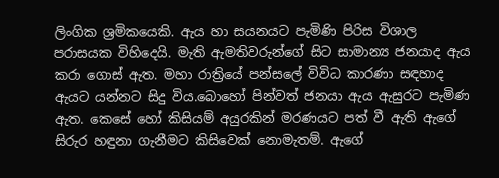ලිංගික ශ්‍රමිකයෙකි. ඇය හා සයනයට පැමිණි පිරිස විශාල පරාසයක විහිදෙයි. මැති ඇමතිවරුන්ගේ සිට සාමාන්‍ය ජනයාද ඇය කරා ගොස් ඇත. මහා රාත්‍රියේ පන්සලේ විවිධ කාරණා සඳහාද ඇයට යන්නට සිදු විය.බොහෝ පින්වත් ජනයා ඇය ඇසුරට පැමිණ ඇත. කෙසේ හෝ කිසියම් අයුරකින් මරණයට පත් වී ඇති ඇගේ සිරුර හඳුනා ගැනීමට කිසිවෙක් නොමැතම්. ඇගේ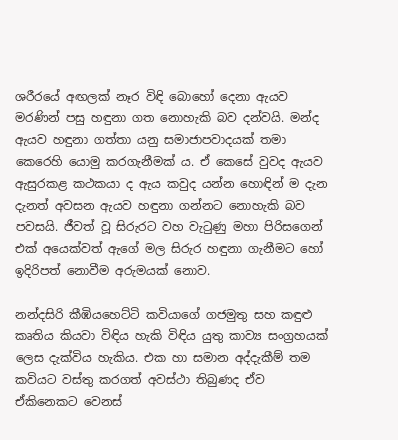ශරීරයේ අඟලක් නෑර විඳි බොහෝ දෙනා ඇයව මරණින් පසු හඳුනා ගත නොහැකි බව දන්වයි. මන්ද ඇයව හඳුනා ගත්තා යනු සමාජාපවාදයක් තමා කෙරෙහි යොමු කරගැනීමක්‍ ය. ඒ කෙසේ වුවද ඇයව ඇසුරකළ කථකයා ද ඇය කවුද යන්න හොඳින් ම දැන දැනත් අවසන ඇයව හඳුනා ගන්නට නොහැකි බව පවසයි. ජීවත් වූ සිරුරට වහ වැටුණු මහා පිරිසගෙන් එක් අයෙක්වත් ඇගේ මල සිරුර හඳුනා ගැනීමට හෝ ඉදිරිපත් නොවීම අරුමයක් නොව.

නන්දසිරි කීඹියහෙට්ටි කවියාගේ ගජමුතු සහ කඳුළු කෘතිය කියවා විඳිය හැකි විඳිය යුතු කාව්‍ය සංග්‍රහයක් ලෙස දැක්විය හැකිය. එක හා සමාන අද්දැකීම් තම කවියට වස්තු කරගත් අවස්ථා තිබුණද ඒව ඒකිනෙකට වෙනස්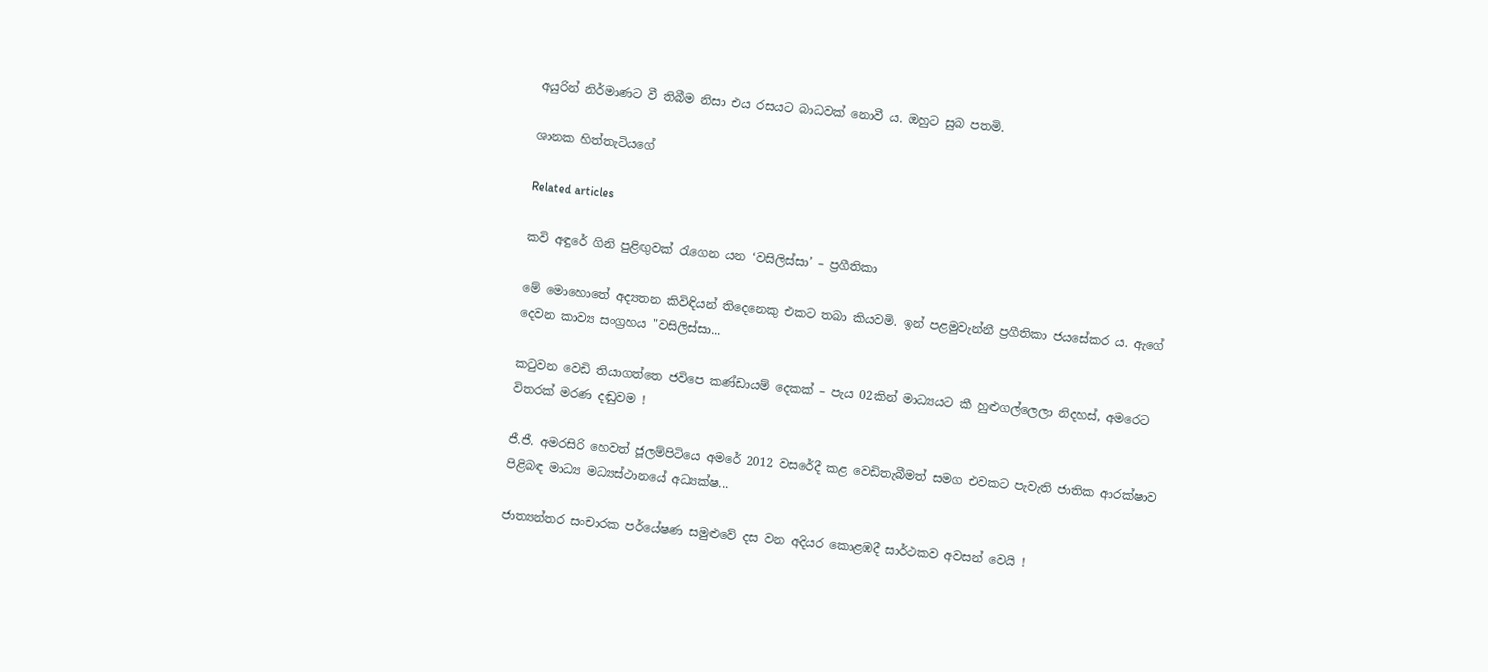අයුරින් නිර්මාණට වී තිබීම නිසා එය රසයට බාධවක් නොවී ය. ඔහුට සුබ පතමි.

ශානක හිත්තැටියගේ

Related articles

කවි අඳුරේ ගිනි පුළිඟුවක් රැගෙන යන ‘වසිලිස්සා’ – ප්‍රගීතිකා

මේ මොහොතේ අද්‍යතන කිවිඳියන් තිදෙනෙකු එකට තබා කියවමි. ඉන් පළමුවැන්නී ප්‍රගීතිකා ජයසේකර ය. ඇගේ දෙවන කාව්‍ය සංග්‍රහය "වසිලිස්සා...

කටුවන වෙඩි තියාගත්තෙ ජවිපෙ කණ්ඩායම් දෙකක් – පැය 02කින් මාධ්‍යයට කී හුළුගල්ලෙලා නිදහස්, අමරෙට විතරක් මරණ දඬුවම !

ජී.ජී. අමරසිරි හෙවත් ජූලම්පිටියෙ අමරේ 2012 වසරේදී කළ වෙඩිතැබීමත් සමග එවකට පැවැති ජාතික ආරක්ෂාව පිළිබඳ මාධ්‍ය මධ්‍යස්ථානයේ අධ්‍යක්ෂ...

ජාත්‍යන්තර සංචාරක පර්යේෂණ සමුළුවේ දස වන අදියර කොළඹදී සාර්ථකව අවසන් වෙයි !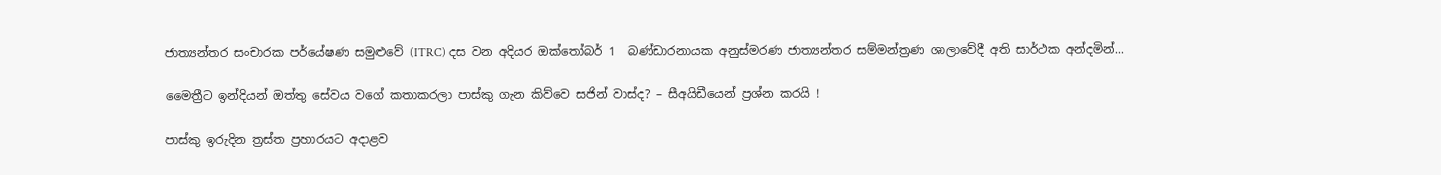ජාත්‍යන්තර සංචාරක පර්යේෂණ සමුළුවේ (ITRC) දස වන අදියර ඔක්තෝබර් 1  බණ්ඩාරනායක අනුස්මරණ ජාත්‍යන්තර සම්මන්ත්‍රණ ශාලාවේදී අති සාර්ථක අන්දමින්...

මෛත්‍රීට ඉන්දියන් ඔත්තු සේවය වගේ කතාකරලා පාස්කු ගැන කිව්වෙ සජින් වාස්ද? – සීඅයිඩීයෙන් ප්‍රශ්න කරයි !

පාස්කු ඉරුදින ත්‍රස්ත ප්‍රහාරයට අදාළව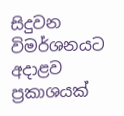සිදුවන විමර්ශනයට අදාළව ප්‍රකාශයක්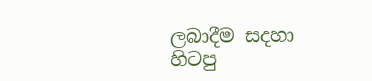ලබාදීම සදහා හිටපු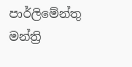පාර්ලිමේන්තු මන්ත්‍රි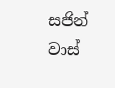සජින් වාස්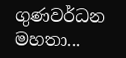ගුණවර්ධන මහතා...